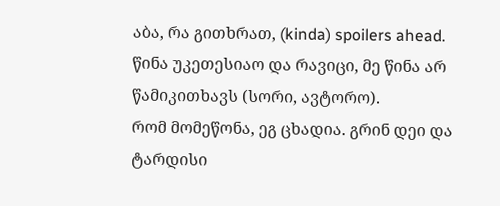აბა, რა გითხრათ, (kinda) spoilers ahead.
წინა უკეთესიაო და რავიცი, მე წინა არ წამიკითხავს (სორი, ავტორო).
რომ მომეწონა, ეგ ცხადია. გრინ დეი და ტარდისი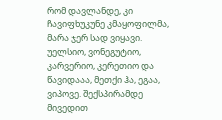რომ დავლანდე, კი ჩავიფხუკუნე კმაყოფილმა, მარა ჯერ სად ვიყავი. უელსიო, ვონეგუტიო, კარვერიო, კერეთიო და წავიდააა, მეთქი ჰა, ეგაა, ვიპოვე. შექსპირამდე მივედით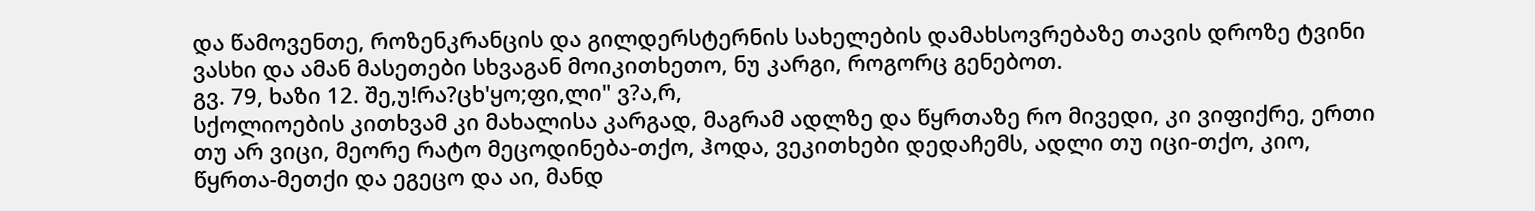და წამოვენთე, როზენკრანცის და გილდერსტერნის სახელების დამახსოვრებაზე თავის დროზე ტვინი ვასხი და ამან მასეთები სხვაგან მოიკითხეთო, ნუ კარგი, როგორც გენებოთ.
გვ. 79, ხაზი 12. შე,უ!რა?ცხ'ყო;ფი,ლი" ვ?ა,რ,
სქოლიოების კითხვამ კი მახალისა კარგად, მაგრამ ადლზე და წყრთაზე რო მივედი, კი ვიფიქრე, ერთი თუ არ ვიცი, მეორე რატო მეცოდინება-თქო, ჰოდა, ვეკითხები დედაჩემს, ადლი თუ იცი-თქო, კიო, წყრთა-მეთქი და ეგეცო და აი, მანდ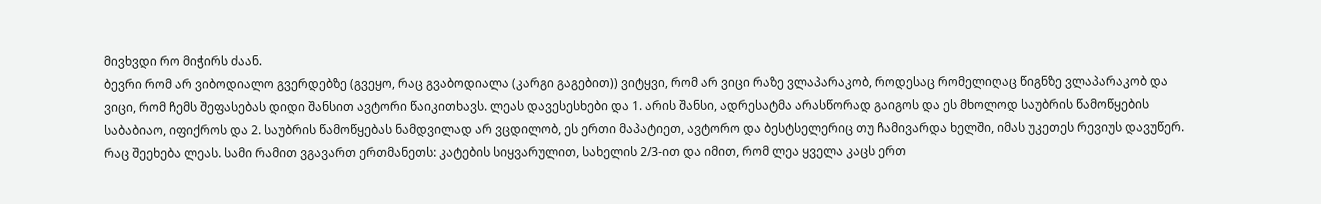მივხვდი რო მიჭირს ძაან.
ბევრი რომ არ ვიბოდიალო გვერდებზე (გვეყო, რაც გვაბოდიალა (კარგი გაგებით)) ვიტყვი, რომ არ ვიცი რაზე ვლაპარაკობ, როდესაც რომელიღაც წიგნზე ვლაპარაკობ და ვიცი, რომ ჩემს შეფასებას დიდი შანსით ავტორი წაიკითხავს. ლეას დავესესხები და 1. არის შანსი, ადრესატმა არასწორად გაიგოს და ეს მხოლოდ საუბრის წამოწყების საბაბიაო, იფიქროს და 2. საუბრის წამოწყებას ნამდვილად არ ვცდილობ, ეს ერთი მაპატიეთ, ავტორო და ბესტსელერიც თუ ჩამივარდა ხელში, იმას უკეთეს რევიუს დავუწერ.
რაც შეეხება ლეას. სამი რამით ვგავართ ერთმანეთს: კატების სიყვარულით, სახელის 2/3-ით და იმით, რომ ლეა ყველა კაცს ერთ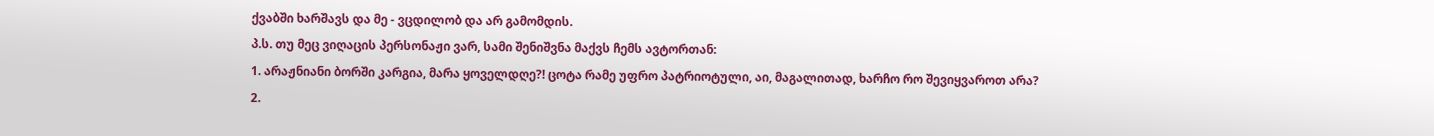ქვაბში ხარშავს და მე - ვცდილობ და არ გამომდის.
პ.ს. თუ მეც ვიღაცის პერსონაჟი ვარ, სამი შენიშვნა მაქვს ჩემს ავტორთან:
1. არაჟნიანი ბორში კარგია, მარა ყოველდღე?! ცოტა რამე უფრო პატრიოტული, აი, მაგალითად, ხარჩო რო შევიყვაროთ არა?
2.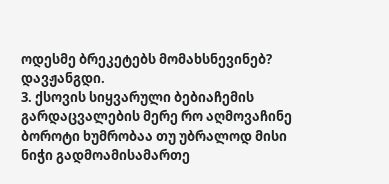ოდესმე ბრეკეტებს მომახსნევინებ? დავჟანგდი.
3. ქსოვის სიყვარული ბებიაჩემის გარდაცვალების მერე რო აღმოვაჩინე ბოროტი ხუმრობაა თუ უბრალოდ მისი ნიჭი გადმოამისამართე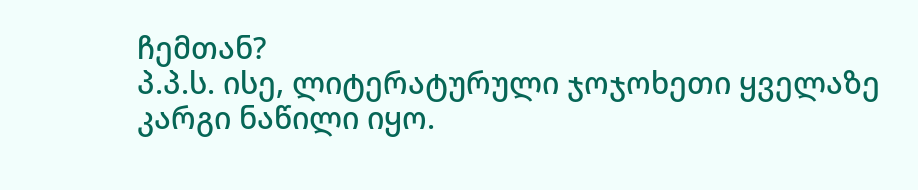ჩემთან?
პ.პ.ს. ისე, ლიტერატურული ჯოჯოხეთი ყველაზე კარგი ნაწილი იყო.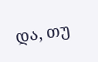და, თუ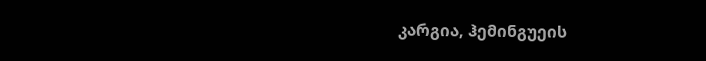კარგია, ჰემინგუეის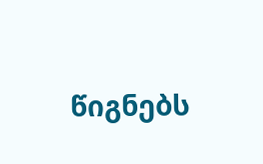წიგნებს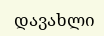დავახლი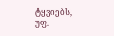ტყვიებს, უფ.